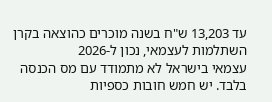עד 13,203 ש"ח בשנה מוכרים כהוצאה בקרן השתלמות לעצמאי, נכון ל-2026
עצמאי בישראל לא מתמודד עם מס הכנסה בלבד. יש חמש חובות כספיות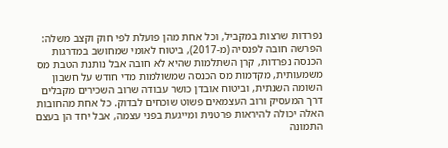נפרדות שרצות במקביל, וכל אחת מהן פועלת לפי חוק וקצב משלה: הפרשה חובה לפנסיה (מ-2017), ביטוח לאומי שמחושב במדרגות הכנסה נפרדות, קרן השתלמות שהיא לא חובה אבל נותנת הטבת מס משמעותית, מקדמות מס הכנסה שמשולמות מדי חודש על חשבון השומה השנתית, וביטוח אובדן כושר עבודה שרוב השכירים מקבלים דרך המעסיק ורוב העצמאים פשוט שוכחים לבדוק. כל אחת מהחובות האלה יכולה להיראות פרטנית ומייגעת בפני עצמה, אבל יחד הן בעצם התמונה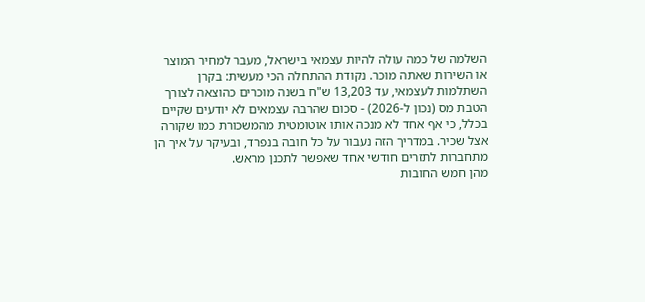השלמה של כמה עולה להיות עצמאי בישראל, מעבר למחיר המוצר או השירות שאתה מוכר. נקודת ההתחלה הכי מעשית: בקרן השתלמות לעצמאי, עד 13,203 ש"ח בשנה מוכרים כהוצאה לצורך הטבת מס (נכון ל-2026) - סכום שהרבה עצמאים לא יודעים שקיים בכלל, כי אף אחד לא מנכה אותו אוטומטית מהמשכורת כמו שקורה אצל שכיר. במדריך הזה נעבור על כל חובה בנפרד, ובעיקר על איך הן מתחברות לתזרים חודשי אחד שאפשר לתכנן מראש.
מהן חמש החובות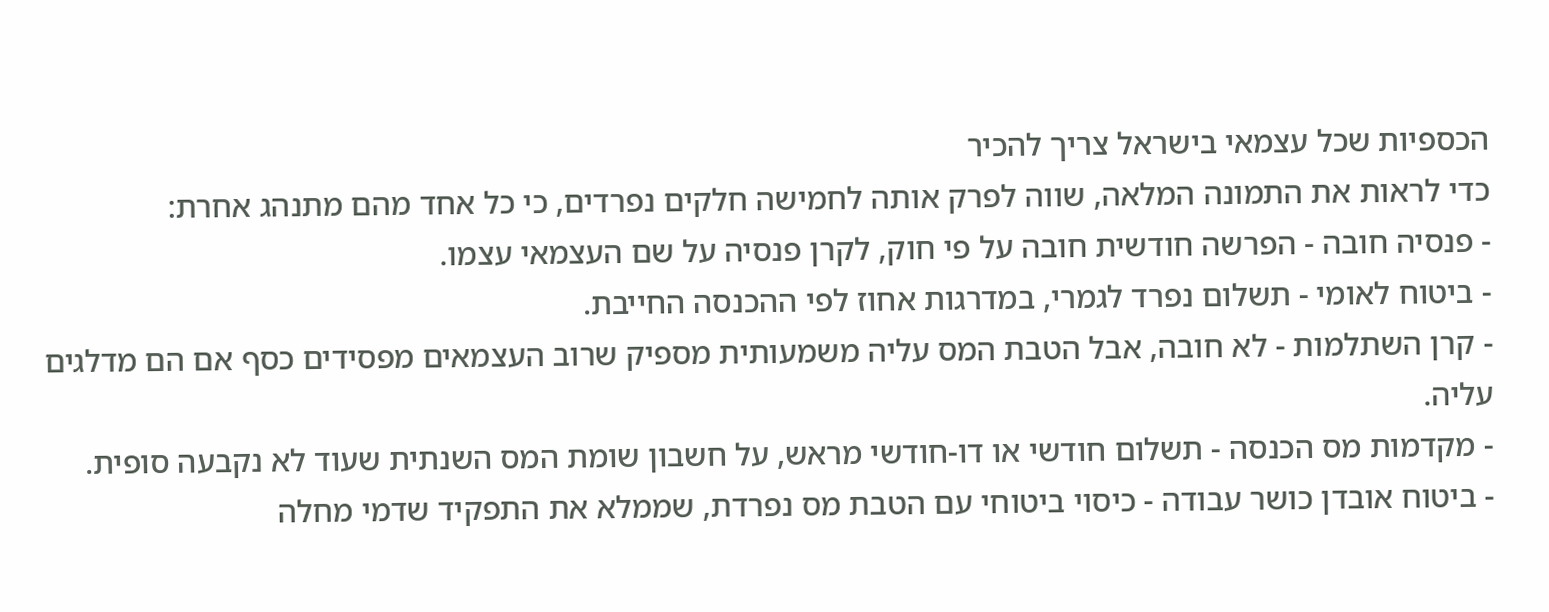הכספיות שכל עצמאי בישראל צריך להכיר
כדי לראות את התמונה המלאה, שווה לפרק אותה לחמישה חלקים נפרדים, כי כל אחד מהם מתנהג אחרת:
- פנסיה חובה - הפרשה חודשית חובה על פי חוק, לקרן פנסיה על שם העצמאי עצמו.
- ביטוח לאומי - תשלום נפרד לגמרי, במדרגות אחוז לפי ההכנסה החייבת.
- קרן השתלמות - לא חובה, אבל הטבת המס עליה משמעותית מספיק שרוב העצמאים מפסידים כסף אם הם מדלגים עליה.
- מקדמות מס הכנסה - תשלום חודשי או דו-חודשי מראש, על חשבון שומת המס השנתית שעוד לא נקבעה סופית.
- ביטוח אובדן כושר עבודה - כיסוי ביטוחי עם הטבת מס נפרדת, שממלא את התפקיד שדמי מחלה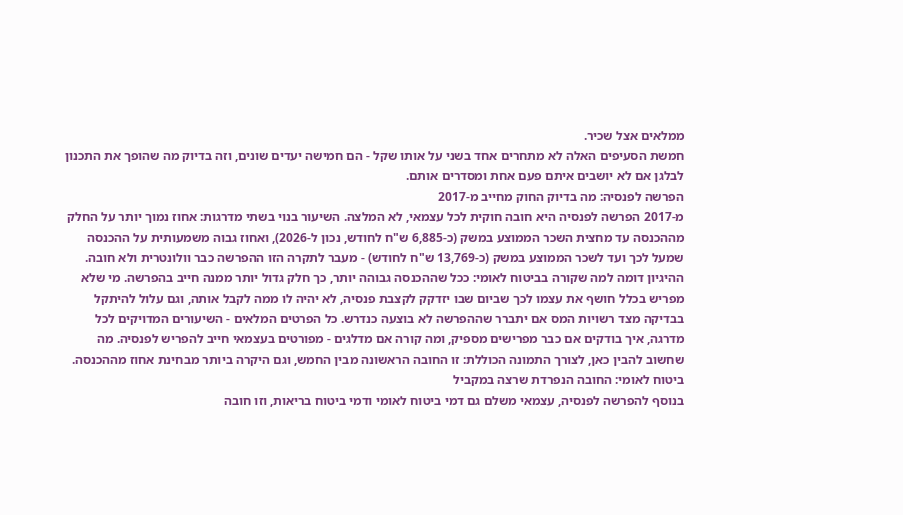ממלאים אצל שכיר.
חמשת הסעיפים האלה לא מתחרים אחד בשני על אותו שקל - הם חמישה יעדים שונים, וזה בדיוק מה שהופך את התכנון לבלגן אם לא יושבים איתם פעם אחת ומסדרים אותם.
הפרשה לפנסיה: מה בדיוק החוק מחייב מ-2017
מ-2017 הפרשה לפנסיה היא חובה חוקית לכל עצמאי, לא המלצה. השיעור בנוי בשתי מדרגות: אחוז נמוך יותר על החלק מההכנסה עד מחצית השכר הממוצע במשק (כ-6,885 ש"ח לחודש, נכון ל-2026), ואחוז גבוה משמעותית על ההכנסה שמעל לכך ועד לשכר הממוצע במשק (כ-13,769 ש"ח לחודש) - מעבר לתקרה הזו ההפרשה כבר וולונטרית ולא חובה. ההיגיון דומה למה שקורה בביטוח לאומי: ככל שההכנסה גבוהה יותר, כך חלק גדול יותר ממנה חייב בהפרשה. מי שלא מפריש בכלל חושף את עצמו לכך שביום שבו יזדקק לקצבת פנסיה, לא יהיה לו ממה לקבל אותה, וגם עלול להיתקל בבדיקה מצד רשויות המס אם יתברר שההפרשה לא בוצעה כנדרש. כל הפרטים המלאים - השיעורים המדויקים לכל מדרגה, איך בודקים אם כבר מפרישים מספיק, ומה קורה אם מדלגים - מפורטים בעצמאי חייב להפריש לפנסיה. מה שחשוב להבין כאן, לצורך התמונה הכוללת: זו החובה הראשונה מבין החמש, וגם היקרה ביותר מבחינת אחוז מההכנסה.
ביטוח לאומי: החובה הנפרדת שרצה במקביל
בנוסף להפרשה לפנסיה, עצמאי משלם גם דמי ביטוח לאומי ודמי ביטוח בריאות, וזו חובה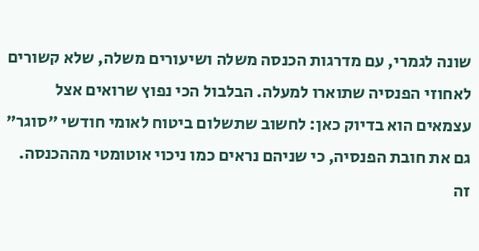שונה לגמרי, עם מדרגות הכנסה משלה ושיעורים משלה, שלא קשורים לאחוזי הפנסיה שתוארו למעלה. הבלבול הכי נפוץ שרואים אצל עצמאים הוא בדיוק כאן: לחשוב שתשלום ביטוח לאומי חודשי "סוגר" גם את חובת הפנסיה, כי שניהם נראים כמו ניכוי אוטומטי מההכנסה. זה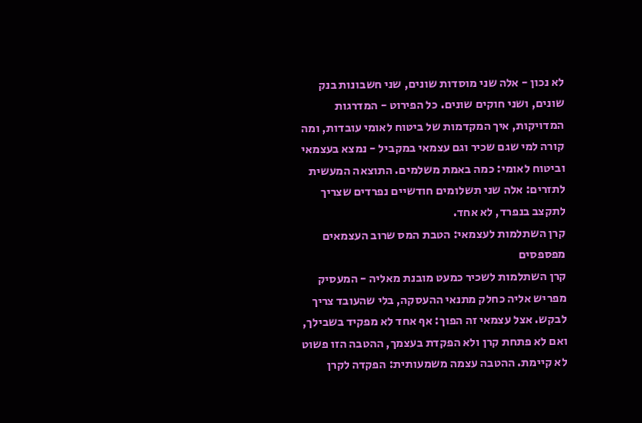לא נכון - אלה שני מוסדות שונים, שני חשבונות בנק שונים, ושני חוקים שונים. כל הפירוט - המדרגות המדויקות, איך המקדמות של ביטוח לאומי עובדות, ומה קורה למי שגם שכיר וגם עצמאי במקביל - נמצא בעצמאי וביטוח לאומי: כמה באמת משלמים. התוצאה המעשית לתזרים: אלה שני תשלומים חודשיים נפרדים שצריך לתקצב בנפרד, לא אחד.
קרן השתלמות לעצמאי: הטבת המס שרוב העצמאים מפספסים
קרן השתלמות לשכיר כמעט מובנת מאליה - המעסיק מפריש אליה כחלק מתנאי ההעסקה, בלי שהעובד צריך לבקש. אצל עצמאי זה הפוך: אף אחד לא מפקיד בשבילך, ואם לא פתחת קרן ולא הפקדת בעצמך, ההטבה הזו פשוט לא קיימת. ההטבה עצמה משמעותית: הפקדה לקרן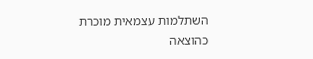השתלמות עצמאית מוכרת כהוצאה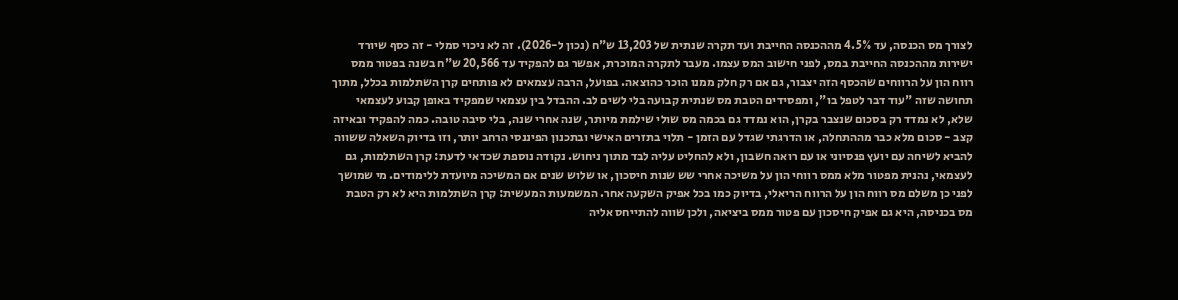לצורך מס הכנסה, עד 4.5% מההכנסה החייבת ועד תקרה שנתית של 13,203 ש"ח (נכון ל-2026). זה לא ניכוי סמלי - זה כסף שיורד ישירות מההכנסה החייבת במס, לפני חישוב המס עצמו. מעבר לתקרה המוכרת, אפשר גם להפקיד עד 20,566 ש"ח בשנה בפטור ממס רווח הון על הרווחים שהכסף הזה יצבור, גם אם רק חלק ממנו הוכר כהוצאה. בפועל, הרבה עצמאים לא פותחים קרן השתלמות בכלל, מתוך תחושה שזה "עוד דבר לטפל בו", ומפסידים הטבת מס שנתית קבועה בלי לשים לב. ההבדל בין עצמאי שמפקיד באופן קבוע לעצמאי שלא, לא נמדד רק בסכום שנצבר בקרן, הוא נמדד גם בכמה מס שולי שילמת מיותר, שנה אחרי שנה, בלי סיבה טובה. כמה להפקיד ובאיזה קצב - סכום מלא כבר מההתחלה, או הדרגתי שגדל עם הזמן - תלוי בתזרים האישי ובתכנון הפיננסי הרחב יותר, וזו בדיוק השאלה ששווה להביא לשיחה עם יועץ פנסיוני או עם רואה חשבון, ולא להחליט עליה לבד מתוך ניחוש. נקודה נוספת שכדאי לדעת: קרן השתלמות, גם לעצמאי, נהנית מפטור מלא ממס רווחי הון על משיכה אחרי שש שנות חיסכון, או שלוש שנים אם המשיכה מיועדת ללימודים. מי שמושך לפני כן משלם מס רווח הון על הרווח הריאלי, בדיוק כמו בכל אפיק השקעה אחר. המשמעות המעשית: קרן השתלמות היא לא רק הטבת מס בכניסה, היא גם אפיק חיסכון עם פטור ממס ביציאה, ולכן שווה להתייחס אליה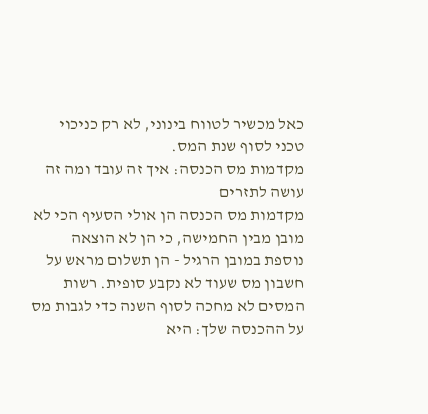כאל מכשיר לטווח בינוני, לא רק כניכוי טכני לסוף שנת המס.
מקדמות מס הכנסה: איך זה עובד ומה זה עושה לתזרים
מקדמות מס הכנסה הן אולי הסעיף הכי לא מובן מבין החמישה, כי הן לא הוצאה נוספת במובן הרגיל - הן תשלום מראש על חשבון מס שעוד לא נקבע סופית. רשות המסים לא מחכה לסוף השנה כדי לגבות מס על ההכנסה שלך: היא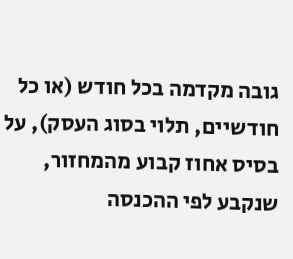גובה מקדמה בכל חודש (או כל חודשיים, תלוי בסוג העסק), על בסיס אחוז קבוע מהמחזור, שנקבע לפי ההכנסה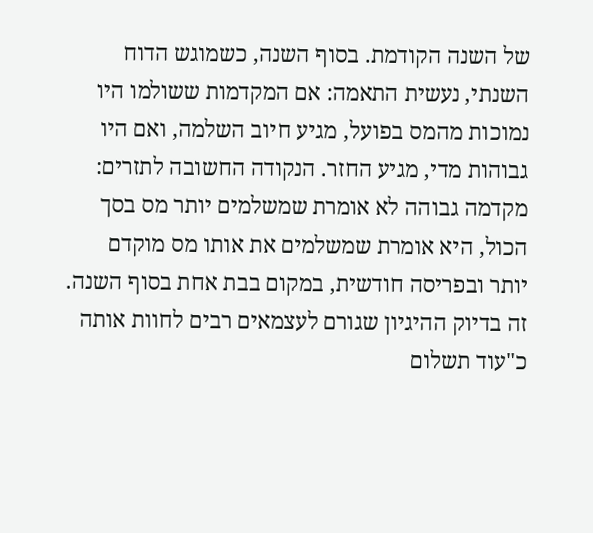של השנה הקודמת. בסוף השנה, כשמוגש הדוח השנתי, נעשית התאמה: אם המקדמות ששולמו היו נמוכות מהמס בפועל, מגיע חיוב השלמה, ואם היו גבוהות מדי, מגיע החזר. הנקודה החשובה לתזרים: מקדמה גבוהה לא אומרת שמשלמים יותר מס בסך הכול, היא אומרת שמשלמים את אותו מס מוקדם יותר ובפריסה חודשית, במקום בבת אחת בסוף השנה. זה בדיוק ההיגיון שגורם לעצמאים רבים לחוות אותה כ"עוד תשלום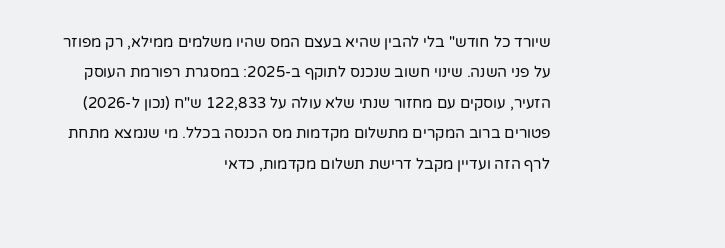שיורד כל חודש" בלי להבין שהיא בעצם המס שהיו משלמים ממילא, רק מפוזר על פני השנה. שינוי חשוב שנכנס לתוקף ב-2025: במסגרת רפורמת העוסק הזעיר, עוסקים עם מחזור שנתי שלא עולה על 122,833 ש"ח (נכון ל-2026) פטורים ברוב המקרים מתשלום מקדמות מס הכנסה בכלל. מי שנמצא מתחת לרף הזה ועדיין מקבל דרישת תשלום מקדמות, כדאי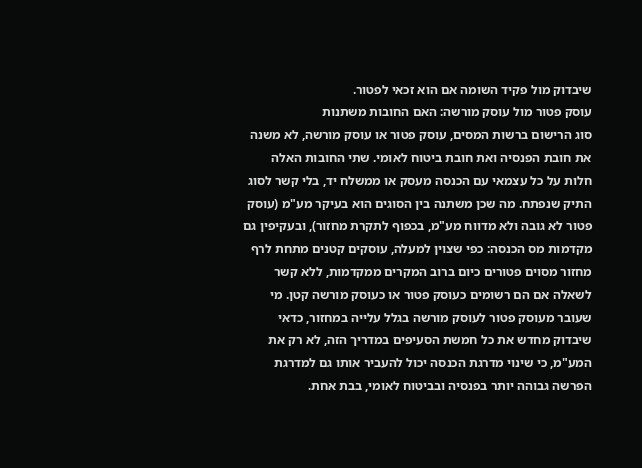שיבדוק מול פקיד השומה אם הוא זכאי לפטור.
עוסק פטור מול עוסק מורשה: האם החובות משתנות
סוג הרישום ברשות המסים, עוסק פטור או עוסק מורשה, לא משנה את חובת הפנסיה ואת חובת ביטוח לאומי. שתי החובות האלה חלות על כל עצמאי עם הכנסה מעסק או ממשלח יד, בלי קשר לסוג התיק שנפתח. מה שכן משתנה בין הסוגים הוא בעיקר מע"מ (עוסק פטור לא גובה ולא מדווח מע"מ, בכפוף לתקרת מחזור), ובעקיפין גם מקדמות מס הכנסה: כפי שצוין למעלה, עוסקים קטנים מתחת לרף מחזור מסוים פטורים כיום ברוב המקרים ממקדמות, ללא קשר לשאלה אם הם רשומים כעוסק פטור או כעוסק מורשה קטן. מי שעובר מעוסק פטור לעוסק מורשה בגלל עלייה במחזור, כדאי שיבדוק מחדש את כל חמשת הסעיפים במדריך הזה, לא רק את המע"מ, כי שינוי מדרגת הכנסה יכול להעביר אותו גם למדרגת הפרשה גבוהה יותר בפנסיה ובביטוח לאומי, בבת אחת.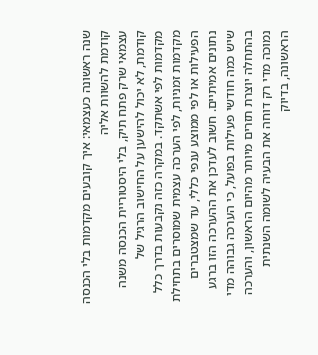שנה ראשונה כעצמאי: איך קובעים מקדמות בלי הכנסה קודמת להשוות אליה
עצמאי שרק פתח תיק, בלי היסטוריית הכנסה משנה קודמת, לא יכול להישען על החישוב הרגיל של מקדמות לפי אשתקד. במקרה כזה נקבעות בדרך כלל מקדמות זמניות, לפי הערכה עצמית שמוסרים בתחילת הפעילות או לפי ממוצע ענפי כללי, עד שמצטברים נתונים אמיתיים. חשוב לעדכן את ההערכה הזו ברגע שיש כמה חודשי פעילות בפועל, כי הערכה גבוהה מדי בהתחלה יוצרת תזרים מיותר מהיום הראשון, והערכה נמוכה מדי רק דוחה את הבעיה לשומה השנתית הראשונה, בדיוק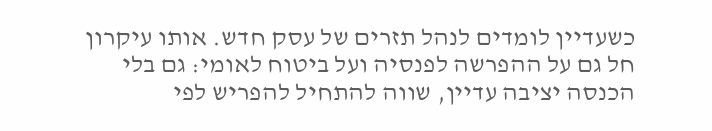כשעדיין לומדים לנהל תזרים של עסק חדש. אותו עיקרון חל גם על ההפרשה לפנסיה ועל ביטוח לאומי: גם בלי הכנסה יציבה עדיין, שווה להתחיל להפריש לפי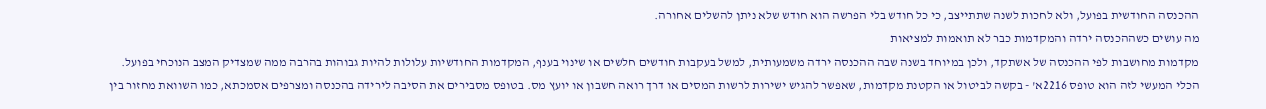ההכנסה החודשית בפועל, ולא לחכות לשנה שתתייצב, כי כל חודש בלי הפרשה הוא חודש שלא ניתן להשלים אחורה.
מה עושים כשההכנסה ירדה והמקדמות כבר לא תואמות למציאות
מקדמות מחושבות לפי ההכנסה של אשתקד, ולכן במיוחד בשנה שבה ההכנסה ירדה משמעותית, למשל בעקבות חודשים חלשים או שינוי בענף, המקדמות החודשיות עלולות להיות גבוהות בהרבה ממה שמצדיק המצב הנוכחי בפועל. הכלי המעשי לזה הוא טופס 2216א' - בקשה לביטול או הקטנת מקדמות, שאפשר להגיש ישירות לרשות המסים או דרך רואה חשבון או יועץ מס. בטופס מסבירים את הסיבה לירידה בהכנסה ומצרפים אסמכתא, כמו השוואת מחזור בין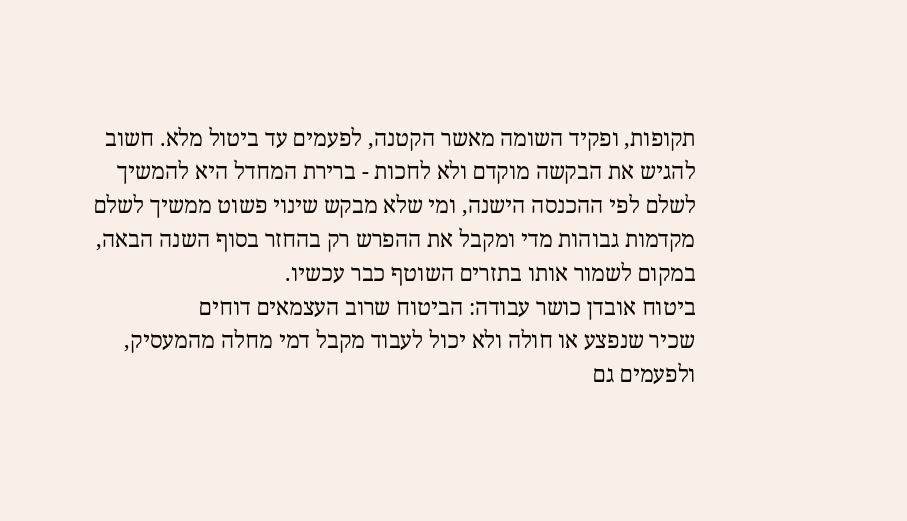תקופות, ופקיד השומה מאשר הקטנה, לפעמים עד ביטול מלא. חשוב להגיש את הבקשה מוקדם ולא לחכות - ברירת המחדל היא להמשיך לשלם לפי ההכנסה הישנה, ומי שלא מבקש שינוי פשוט ממשיך לשלם מקדמות גבוהות מדי ומקבל את ההפרש רק בהחזר בסוף השנה הבאה, במקום לשמור אותו בתזרים השוטף כבר עכשיו.
ביטוח אובדן כושר עבודה: הביטוח שרוב העצמאים דוחים
שכיר שנפצע או חולה ולא יכול לעבוד מקבל דמי מחלה מהמעסיק, ולפעמים גם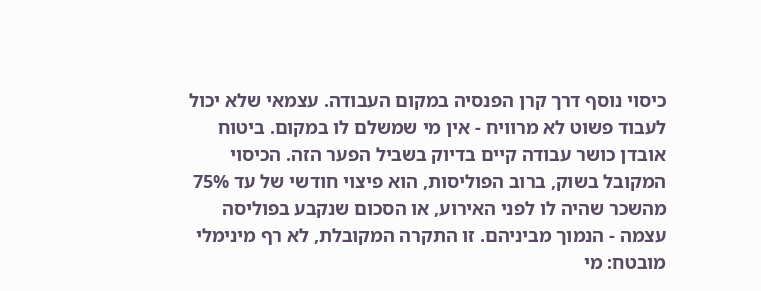כיסוי נוסף דרך קרן הפנסיה במקום העבודה. עצמאי שלא יכול לעבוד פשוט לא מרוויח - אין מי שמשלם לו במקום. ביטוח אובדן כושר עבודה קיים בדיוק בשביל הפער הזה. הכיסוי המקובל בשוק, ברוב הפוליסות, הוא פיצוי חודשי של עד 75% מהשכר שהיה לו לפני האירוע, או הסכום שנקבע בפוליסה עצמה - הנמוך מביניהם. זו התקרה המקובלת, לא רף מינימלי מובטח: מי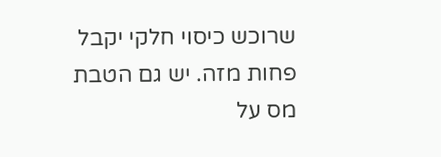שרוכש כיסוי חלקי יקבל פחות מזה. יש גם הטבת מס על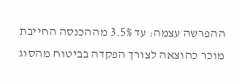ההפרשה עצמה: עד 3.5% מההכנסה החייבת מוכר כהוצאה לצורך הפקדה בביטוח מהסוג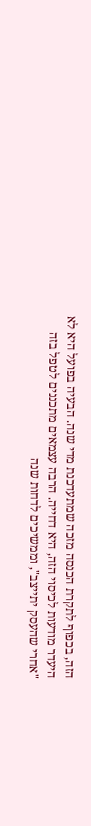הזה, בכפוף לתקרת הכנסה מזכה שמתעדכנת מדי שנה. הבעיה בפועל היא לא היעדר מודעות לכיסוי הזה, היא דחייה. הרבה עצמאים מתכננים לטפל בזה "אחרי שהעסק יתייצב", וממשיכים לדחות שנה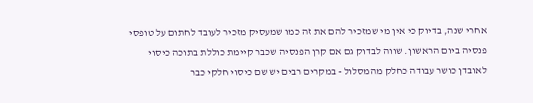אחרי שנה, בדיוק כי אין מי שמזכיר להם את זה כמו שמעסיק מזכיר לעובד לחתום על טופסי פנסיה ביום הראשון. שווה לבדוק גם אם קרן הפנסיה שכבר קיימת כוללת בתוכה כיסוי לאובדן כושר עבודה כחלק מהמסלול - במקרים רבים יש שם כיסוי חלקי כבר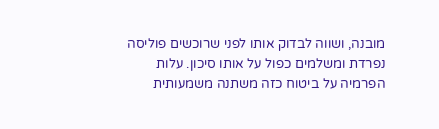מובנה, ושווה לבדוק אותו לפני שרוכשים פוליסה נפרדת ומשלמים כפול על אותו סיכון. עלות הפרמיה על ביטוח כזה משתנה משמעותית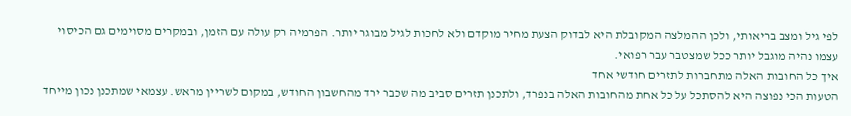לפי גיל ומצב בריאותי, ולכן ההמלצה המקובלת היא לבדוק הצעת מחיר מוקדם ולא לחכות לגיל מבוגר יותר. הפרמיה רק עולה עם הזמן, ובמקרים מסוימים גם הכיסוי עצמו נהיה מוגבל יותר ככל שמצטבר עבר רפואי.
איך כל החובות האלה מתחברות לתזרים חודשי אחד
הטעות הכי נפוצה היא להסתכל על כל אחת מהחובות האלה בנפרד, ולתכנן תזרים סביב מה שכבר ירד מהחשבון החודש, במקום לשריין מראש. עצמאי שמתכנן נכון מייחד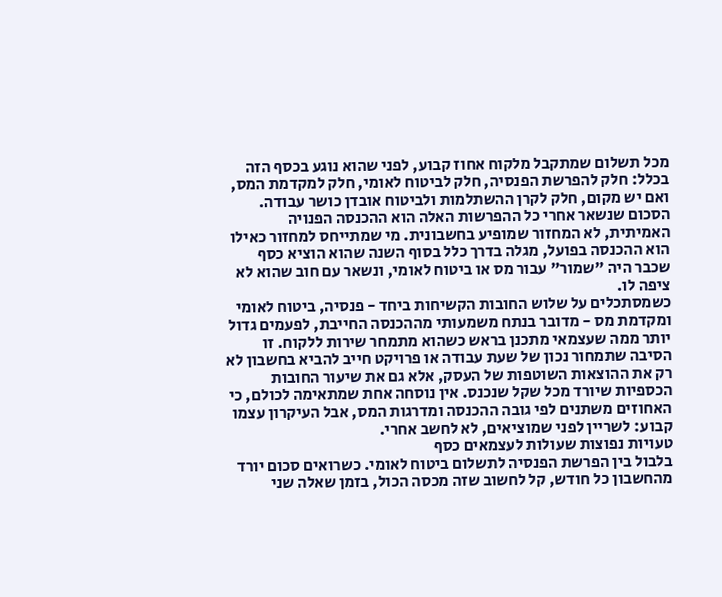מכל תשלום שמתקבל מלקוח אחוז קבוע, לפני שהוא נוגע בכסף הזה בכלל: חלק להפרשת הפנסיה, חלק לביטוח לאומי, חלק למקדמת המס, ואם יש מקום, חלק לקרן ההשתלמות ולביטוח אובדן כושר עבודה. הסכום שנשאר אחרי כל ההפרשות האלה הוא ההכנסה הפנויה האמיתית, לא המחזור שמופיע בחשבונית. מי שמתייחס למחזור כאילו הוא ההכנסה בפועל, מגלה בדרך כלל בסוף השנה שהוא הוציא כסף שכבר היה "שמור" עבור מס או ביטוח לאומי, ונשאר עם חוב שהוא לא ציפה לו.
כשמסתכלים על שלוש החובות הקשיחות ביחד - פנסיה, ביטוח לאומי ומקדמת מס - מדובר בנתח משמעותי מההכנסה החייבת, לפעמים גדול יותר ממה שעצמאי מתכנן בראש כשהוא מתמחר שירות ללקוח. זו הסיבה שתמחור נכון של שעת עבודה או פרויקט חייב להביא בחשבון לא רק את ההוצאות השוטפות של העסק, אלא גם את שיעור החובות הכספיות שיורד מכל שקל שנכנס. אין נוסחה אחת שמתאימה לכולם, כי האחוזים משתנים לפי גובה ההכנסה ומדרגות המס, אבל העיקרון עצמו קבוע: לשריין לפני שמוציאים, לא לחשב אחרי.
טעויות נפוצות שעולות לעצמאים כסף
בלבול בין הפרשת הפנסיה לתשלום ביטוח לאומי. כשרואים סכום יורד מהחשבון כל חודש, קל לחשוב שזה מכסה הכול, בזמן שאלה שני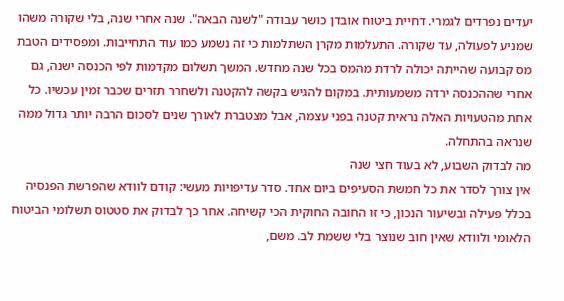יעדים נפרדים לגמרי. דחיית ביטוח אובדן כושר עבודה "לשנה הבאה". שנה אחרי שנה, בלי שקורה משהו שמניע לפעולה, עד שקורה. התעלמות מקרן השתלמות כי זה נשמע כמו עוד התחייבות. ומפסידים הטבת מס קבועה שהייתה יכולה לרדת מהמס בכל שנה מחדש. המשך תשלום מקדמות לפי הכנסה ישנה, גם אחרי שההכנסה ירדה משמעותית. במקום להגיש בקשה להקטנה ולשחרר תזרים שכבר זמין עכשיו. כל אחת מהטעויות האלה נראית קטנה בפני עצמה, אבל מצטברת לאורך שנים לסכום הרבה יותר גדול ממה שנראה בהתחלה.
מה לבדוק השבוע, לא בעוד חצי שנה
אין צורך לסדר את כל חמשת הסעיפים ביום אחד. סדר עדיפויות מעשי: קודם לוודא שהפרשת הפנסיה בכלל פעילה ובשיעור הנכון, כי זו החובה החוקית הכי קשיחה. אחר כך לבדוק את סטטוס תשלומי הביטוח הלאומי ולוודא שאין חוב שנוצר בלי ששמת לב. משם,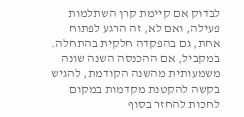לבדוק אם קיימת קרן השתלמות פעילה, ואם לא, זה הרגע לפתוח אחת, גם בהפקדה חלקית בהתחלה. במקביל, אם ההכנסה השנה שונה משמעותית מהשנה הקודמת, להגיש בקשה להקטנת מקדמות במקום לחכות להחזר בסוף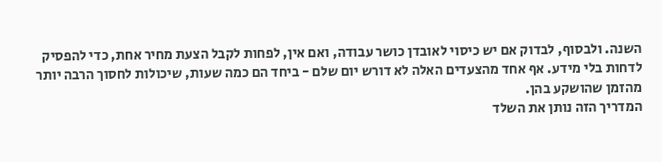השנה. ולבסוף, לבדוק אם יש כיסוי לאובדן כושר עבודה, ואם אין, לפחות לקבל הצעת מחיר אחת, כדי להפסיק לדחות בלי מידע. אף אחד מהצעדים האלה לא דורש יום שלם - ביחד הם כמה שעות, שיכולות לחסוך הרבה יותר מהזמן שהושקע בהן.
המדריך הזה נותן את השלד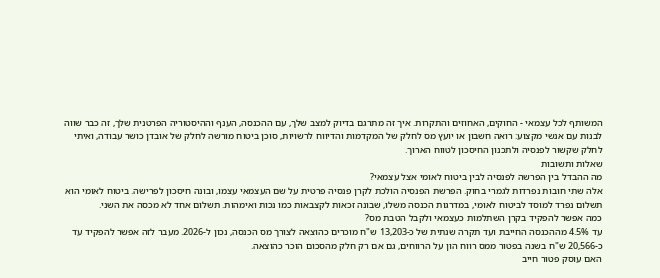המשותף לכל עצמאי - החוקים, האחוזים והתקרות. איך זה מתרגם בדיוק למצב שלך, עם ההכנסה, הענף וההיסטוריה הפרטנית שלך, זה כבר שווה לבנות עם אנשי מקצוע: רואה חשבון או יועץ מס לחלק של המקדמות והדיווח לרשויות, סוכן ביטוח מורשה לחלק של אובדן כושר עבודה, ואיתי לחלק שקשור לפנסיה ולתכנון החיסכון לטווח הארוך.
שאלות ותשובות
מה ההבדל בין הפרשה לפנסיה לבין ביטוח לאומי אצל עצמאי?
אלה שתי חובות נפרדות לגמרי בחוק. הפרשת הפנסיה הולכת לקרן פנסיה פרטית על שם העצמאי עצמו, ובונה חיסכון לפרישה. ביטוח לאומי הוא תשלום נפרד למוסד לביטוח לאומי, במדרגות הכנסה משלו, שבונה זכאות לקצבאות כמו נכות ואימהות. תשלום אחד לא מכסה את השני.
כמה אפשר להפקיד בקרן השתלמות כעצמאי ולקבל הטבת מס?
עד 4.5% מההכנסה החייבת ועד תקרה שנתית של כ-13,203 ש"ח מוכרים כהוצאה לצורך מס הכנסה, נכון ל-2026. מעבר לזה אפשר להפקיד עד כ-20,566 ש"ח בשנה בפטור ממס רווח הון על הרווחים, גם אם רק חלק מהסכום הוכר כהוצאה.
האם עוסק פטור חייב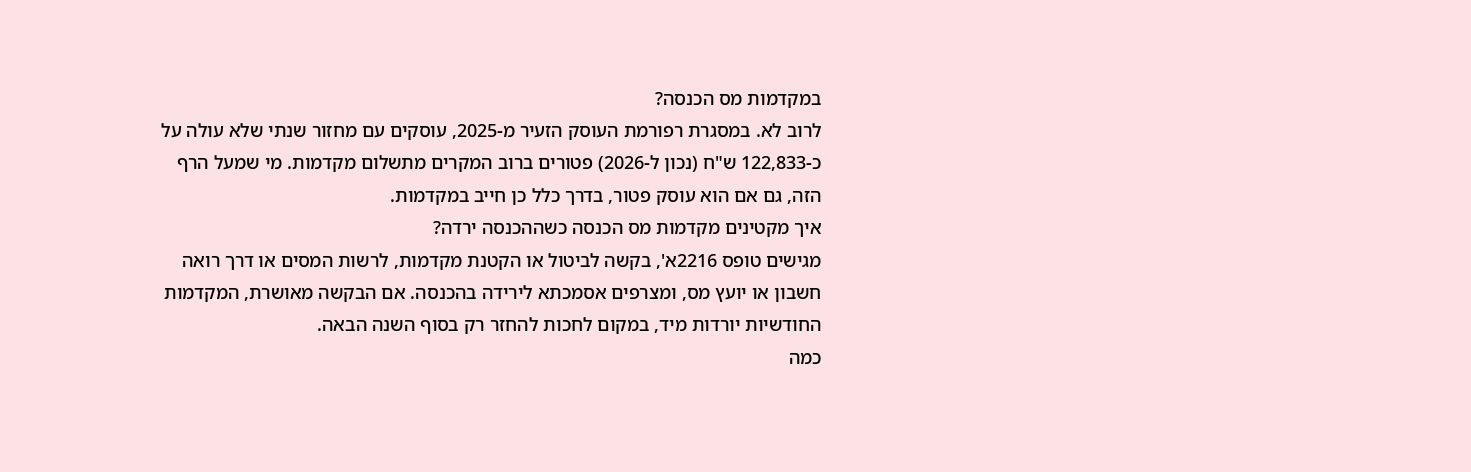במקדמות מס הכנסה?
לרוב לא. במסגרת רפורמת העוסק הזעיר מ-2025, עוסקים עם מחזור שנתי שלא עולה על כ-122,833 ש"ח (נכון ל-2026) פטורים ברוב המקרים מתשלום מקדמות. מי שמעל הרף הזה, גם אם הוא עוסק פטור, בדרך כלל כן חייב במקדמות.
איך מקטינים מקדמות מס הכנסה כשההכנסה ירדה?
מגישים טופס 2216א', בקשה לביטול או הקטנת מקדמות, לרשות המסים או דרך רואה חשבון או יועץ מס, ומצרפים אסמכתא לירידה בהכנסה. אם הבקשה מאושרת, המקדמות החודשיות יורדות מיד, במקום לחכות להחזר רק בסוף השנה הבאה.
כמה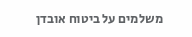משלמים על ביטוח אובדן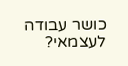כושר עבודה לעצמאי?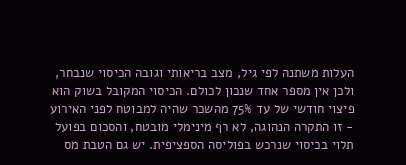העלות משתנה לפי גיל, מצב בריאותי וגובה הכיסוי שנבחר, ולכן אין מספר אחד שנכון לכולם. הכיסוי המקובל בשוק הוא פיצוי חודשי של עד 75% מהשכר שהיה למבוטח לפני האירוע - זו התקרה הנהוגה, לא רף מינימלי מובטח, והסכום בפועל תלוי בכיסוי שנרכש בפוליסה הספציפית. יש גם הטבת מס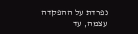נפרדת על ההפקדה עצמה, עד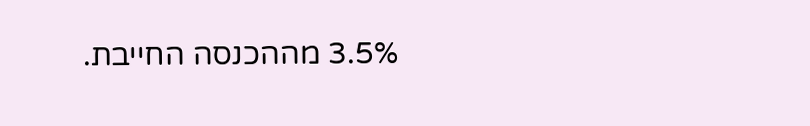3.5% מההכנסה החייבת.